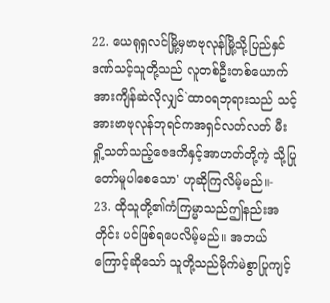22. ယေရုရှလင်မြို့မှဗာဗုလုန်မြို့သို့ပြည်နှင် ဒဏ်သင့်သူတို့သည် လူတစ်ဦးတစ်ယောက် အားကျိန်ဆဲလိုလျှင်`ထာဝရဘုရားသည် သင့်အားဗာဗုလုန်ဘုရင်ကအရှင်လတ်လတ် မီးရှို့သတ်သည့်ဇေဒကိနှင့်အာဟတ်တို့ကဲ့ သို့ပြုတော်မူပါစေသော' ဟုဆိုကြလိမ့်မည်။-
23. ထိုသူတို့၏ကံကြမ္မာသည်ဤနည်းအတိုင်း ပင်ဖြစ်ရပေလိမ့်မည်။ အဘယ်ကြောင့်ဆိုသော် သူတို့သည်မိုက်မဲစွာပြုကျင့်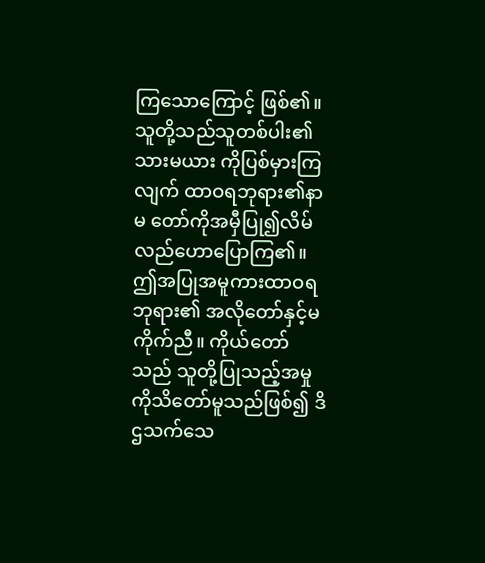ကြသောကြောင့် ဖြစ်၏။ သူတို့သည်သူတစ်ပါး၏သားမယား ကိုပြစ်မှားကြလျက် ထာဝရဘုရား၏နာမ တော်ကိုအမှီပြု၍လိမ်လည်ဟောပြောကြ၏။ ဤအပြုအမူကားထာဝရဘုရား၏ အလိုတော်နှင့်မကိုက်ညီ။ ကိုယ်တော်သည် သူတို့ပြုသည့်အမှုကိုသိတော်မူသည်ဖြစ်၍ ဒိဌသက်သေ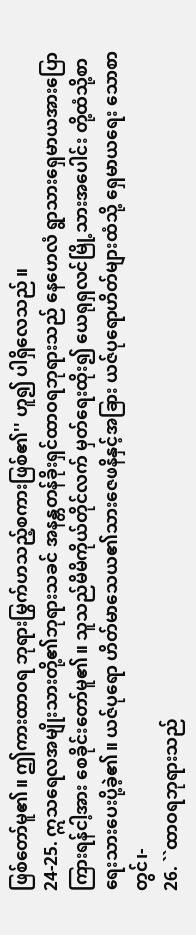ဖြစ်တော်မူ၏။ ဤကားထာဝရ ဘုရားမြွက်ဟသည့်စကားဖြစ်၏'' ဟူ၍ ပါရှိလေသည်။
24-25. ဣသရေလအမျိုးသားတို့၏ဘုရားသခင် အနန္တတန်ခိုးရှင်ထာဝရဘုရားသည် နေဟေလံ ရွာသားရှေမာယအားပြောကြားရန်ငါ့အား စေခိုင်းတော်မူ၏။ သူသည်မိမိကိုယ်တိုင်လက် မှတ်ရေးထိုး၍ ယေရုရှလင်မြို့သားအပေါင်း တို့ထံသို့စာရေးသားပေးပို့ခဲ့၏။ ယဇ်ပုရော ဟိတ်မာသေယ၏သားဇေဖနိနှင့်အခြား ယဇ်ပုရောဟိတ်များထံသို့ ရှေမာယရေး သောစာတွင်၊-
26. ``ထာဝရဘုရားသည်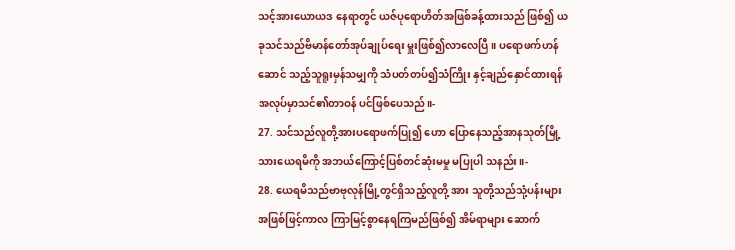သင့်အားယောယဒ နေရာတွင် ယဇ်ပုရောဟိတ်အဖြစ်ခန့်ထားသည် ဖြစ်၍ ယခုသင်သည်ဗိမာန်တော်အုပ်ချုပ်ရေး မှူးဖြစ်၍လာလေပြီ။ ပရောဖက်ဟန်ဆောင် သည့်သူရူးမှန်သမျှကို သံပတ်တပ်၍သံကြိုး နှင့်ချည်နှောင်ထားရန်အလုပ်မှာသင်၏တာဝန် ပင်ဖြစ်ပေသည်။-
27. သင်သည်လူတို့အားပရောဖက်ပြု၍ ဟော ပြောနေသည့်အာနသုတ်မြို့သားယေရမိကို အဘယ်ကြောင့်ပြစ်တင်ဆုံးမမှု မပြုပါ သနည်း။-
28. ယေရမိသည်ဗာဗုလုန်မြို့တွင်ရှိသည့်လူတို့ အား သူတို့သည်သုံ့ပန်းများအဖြစ်ဖြင့်ကာလ ကြာမြင့်စွာနေရကြမည်ဖြစ်၍ အိမ်ရာများ ဆောက်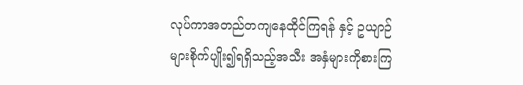လုပ်ကာအတည်တကျနေထိုင်ကြရန် နှင့် ဥယျာဉ်များစိုက်ပျိုး၍ရရှိသည့်အသီး အနှံများကိုစားကြ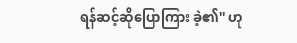ရန်ဆင့်ဆိုပြောကြား ခဲ့၏'' ဟု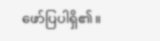ဖော်ပြပါရှိ၏။